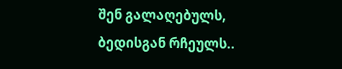შენ გალაღებულს,
ბედისგან რჩეულს..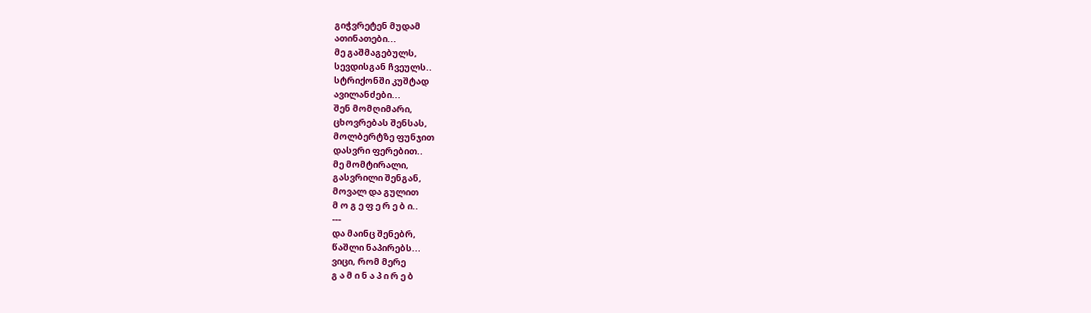გიჭვრეტენ მუდამ
ათინათები...
მე გაშმაგებულს,
სევდისგან ჩვეულს..
სტრიქონში კუშტად
ავილანძები...
შენ მომღიმარი,
ცხოვრებას შენსას,
მოლბერტზე ფუნჯით
დასვრი ფერებით..
მე მომტირალი,
გასვრილი შენგან,
მოვალ და გულით
მ ო გ ე ფ ე რ ე ბ ი..
---
და მაინც შენებრ,
წაშლი ნაპირებს...
ვიცი, რომ მერე
გ ა მ ი ნ ა პ ი რ ე ბ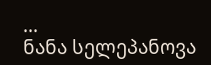...
ნანა სელეპანოვა